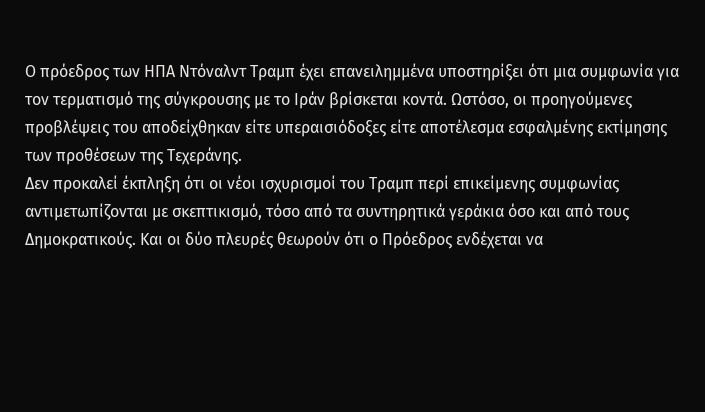Ο πρόεδρος των ΗΠΑ Ντόναλντ Τραμπ έχει επανειλημμένα υποστηρίξει ότι μια συμφωνία για τον τερματισμό της σύγκρουσης με το Ιράν βρίσκεται κοντά. Ωστόσο, οι προηγούμενες προβλέψεις του αποδείχθηκαν είτε υπεραισιόδοξες είτε αποτέλεσμα εσφαλμένης εκτίμησης των προθέσεων της Τεχεράνης.
Δεν προκαλεί έκπληξη ότι οι νέοι ισχυρισμοί του Τραμπ περί επικείμενης συμφωνίας αντιμετωπίζονται με σκεπτικισμό, τόσο από τα συντηρητικά γεράκια όσο και από τους Δημοκρατικούς. Και οι δύο πλευρές θεωρούν ότι ο Πρόεδρος ενδέχεται να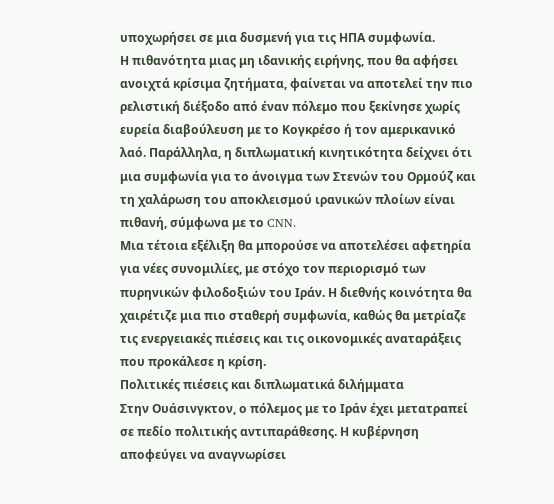υποχωρήσει σε μια δυσμενή για τις ΗΠΑ συμφωνία.
Η πιθανότητα μιας μη ιδανικής ειρήνης, που θα αφήσει ανοιχτά κρίσιμα ζητήματα, φαίνεται να αποτελεί την πιο ρελιστική διέξοδο από έναν πόλεμο που ξεκίνησε χωρίς ευρεία διαβούλευση με το Κογκρέσο ή τον αμερικανικό λαό. Παράλληλα, η διπλωματική κινητικότητα δείχνει ότι μια συμφωνία για το άνοιγμα των Στενών του Ορμούζ και τη χαλάρωση του αποκλεισμού ιρανικών πλοίων είναι πιθανή, σύμφωνα με το CNN.
Μια τέτοια εξέλιξη θα μπορούσε να αποτελέσει αφετηρία για νέες συνομιλίες, με στόχο τον περιορισμό των πυρηνικών φιλοδοξιών του Ιράν. Η διεθνής κοινότητα θα χαιρέτιζε μια πιο σταθερή συμφωνία, καθώς θα μετρίαζε τις ενεργειακές πιέσεις και τις οικονομικές αναταράξεις που προκάλεσε η κρίση.
Πολιτικές πιέσεις και διπλωματικά διλήμματα
Στην Ουάσινγκτον, ο πόλεμος με το Ιράν έχει μετατραπεί σε πεδίο πολιτικής αντιπαράθεσης. Η κυβέρνηση αποφεύγει να αναγνωρίσει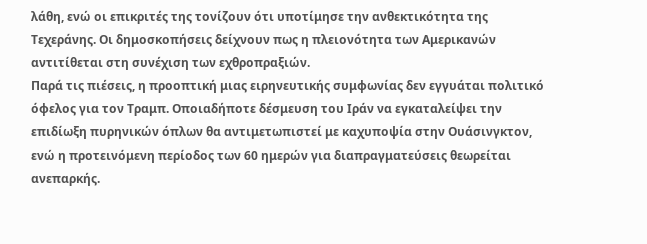λάθη, ενώ οι επικριτές της τονίζουν ότι υποτίμησε την ανθεκτικότητα της Τεχεράνης. Οι δημοσκοπήσεις δείχνουν πως η πλειονότητα των Αμερικανών αντιτίθεται στη συνέχιση των εχθροπραξιών.
Παρά τις πιέσεις, η προοπτική μιας ειρηνευτικής συμφωνίας δεν εγγυάται πολιτικό όφελος για τον Τραμπ. Οποιαδήποτε δέσμευση του Ιράν να εγκαταλείψει την επιδίωξη πυρηνικών όπλων θα αντιμετωπιστεί με καχυποψία στην Ουάσινγκτον, ενώ η προτεινόμενη περίοδος των 60 ημερών για διαπραγματεύσεις θεωρείται ανεπαρκής.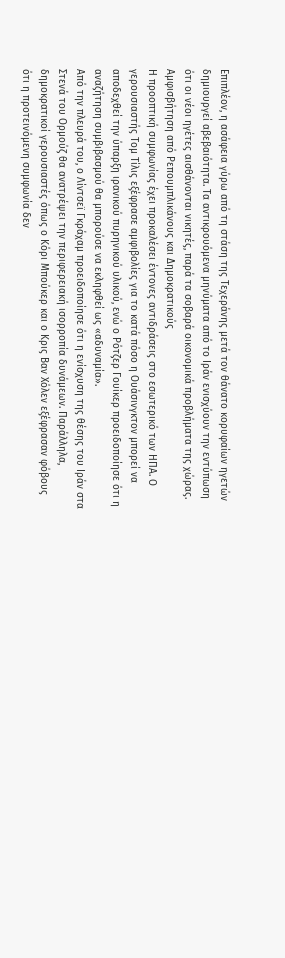Επιπλέον, η ασάφεια γύρω από τη στάση της Τεχεράνης μετά τον θάνατο κορυφαίων ηγετών δημιουργεί αβεβαιότητα. Τα αντικρουόμενα μηνύματα από το Ιράν ενισχύουν την εντύπωση ότι οι νέοι ηγέτες αισθάνονται νικητές, παρά τα σοβαρά οικονομικά προβλήματα της χώρας.
Αμφισβήτηση από Ρεπουμπλικάνους και Δημοκρατικούς
Η προοπτική συμφωνίας έχει προκαλέσει έντονες αντιδράσεις στο εσωτερικό των ΗΠΑ. Ο γερουσιαστής Τομ Τίλις εξέφρασε αμφιβολίες για το κατά πόσο η Ουάσινγκτον μπορεί να αποδεχθεί την ύπαρξη ιρανικού πυρηνικού υλικού, ενώ ο Ρότζερ Γουίκερ προειδοποίησε ότι η αναζήτηση συμβιβασμού θα μπορούσε να εκληφθεί ως «αδυναμία».
Από την πλευρά του, ο Λίντσεϊ Γκράχαμ προειδοποίησε ότι η ενίσχυση της θέσης του Ιράν στα Στενά του Ορμούζ θα ανατρέψει την περιφερειακή ισορροπία δυνάμεων. Παράλληλα, δημοκρατικοί γερουσιαστές όπως ο Κόρι Μπούκερ και ο Κρις Βαν Χόλεν εξέφρασαν φόβους ότι η προτεινόμενη συμφωνία δεν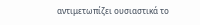αντιμετωπίζει ουσιαστικά το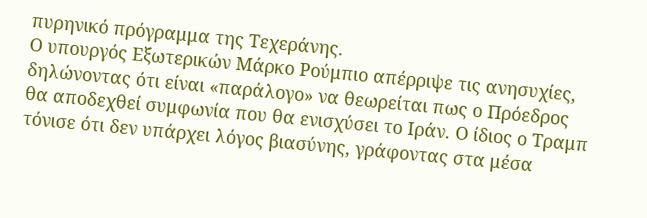πυρηνικό πρόγραμμα της Τεχεράνης.
Ο υπουργός Εξωτερικών Μάρκο Ρούμπιο απέρριψε τις ανησυχίες, δηλώνοντας ότι είναι «παράλογο» να θεωρείται πως ο Πρόεδρος θα αποδεχθεί συμφωνία που θα ενισχύσει το Ιράν. Ο ίδιος ο Τραμπ τόνισε ότι δεν υπάρχει λόγος βιασύνης, γράφοντας στα μέσα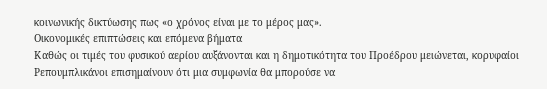κοινωνικής δικτύωσης πως «ο χρόνος είναι με το μέρος μας».
Οικονομικές επιπτώσεις και επόμενα βήματα
Καθώς οι τιμές του φυσικού αερίου αυξάνονται και η δημοτικότητα του Προέδρου μειώνεται, κορυφαίοι Ρεπουμπλικάνοι επισημαίνουν ότι μια συμφωνία θα μπορούσε να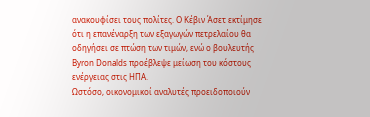ανακουφίσει τους πολίτες. Ο Κέβιν Άσετ εκτίμησε ότι η επανέναρξη των εξαγωγών πετρελαίου θα οδηγήσει σε πτώση των τιμών, ενώ ο βουλευτής Byron Donalds προέβλεψε μείωση του κόστους ενέργειας στις ΗΠΑ.
Ωστόσο, οικονομικοί αναλυτές προειδοποιούν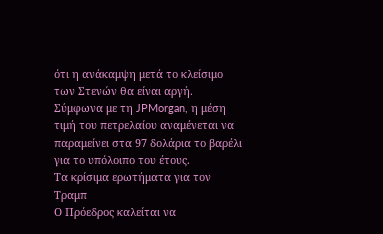ότι η ανάκαμψη μετά το κλείσιμο των Στενών θα είναι αργή. Σύμφωνα με τη JPMorgan, η μέση τιμή του πετρελαίου αναμένεται να παραμείνει στα 97 δολάρια το βαρέλι για το υπόλοιπο του έτους.
Τα κρίσιμα ερωτήματα για τον Τραμπ
Ο Πρόεδρος καλείται να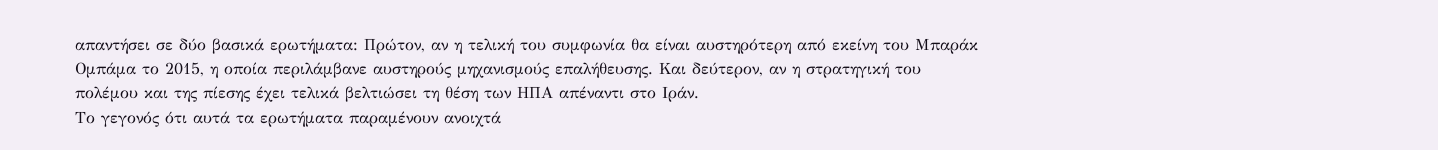απαντήσει σε δύο βασικά ερωτήματα: Πρώτον, αν η τελική του συμφωνία θα είναι αυστηρότερη από εκείνη του Μπαράκ Ομπάμα το 2015, η οποία περιλάμβανε αυστηρούς μηχανισμούς επαλήθευσης. Και δεύτερον, αν η στρατηγική του πολέμου και της πίεσης έχει τελικά βελτιώσει τη θέση των ΗΠΑ απέναντι στο Ιράν.
Το γεγονός ότι αυτά τα ερωτήματα παραμένουν ανοιχτά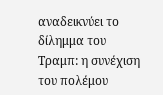αναδεικνύει το δίλημμα του Τραμπ: η συνέχιση του πολέμου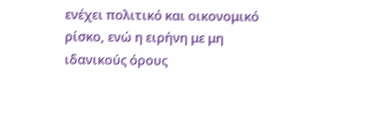ενέχει πολιτικό και οικονομικό ρίσκο, ενώ η ειρήνη με μη ιδανικούς όρους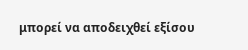μπορεί να αποδειχθεί εξίσου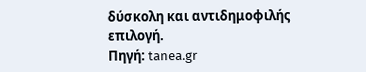δύσκολη και αντιδημοφιλής επιλογή.
Πηγή: tanea.gr